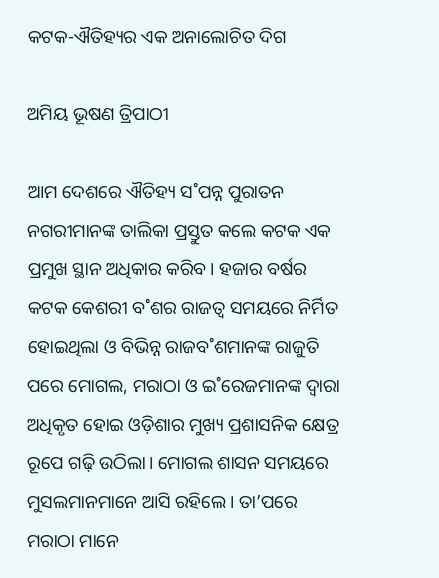କଟକ-ଐତିହ୍ୟର ଏକ ଅନାଲୋଚିତ ଦିଗ

ଅମିୟ ଭୂଷଣ ତ୍ରିପାଠୀ

ଆମ ଦେଶରେ ଐତିହ୍ୟ ସ˚ପନ୍ନ ପୁରାତନ ନଗରୀମାନଙ୍କ ତାଲିକା ପ୍ରସ୍ତୁତ କଲେ କଟକ ଏକ ପ୍ରମୁଖ ସ୍ଥାନ ଅଧିକାର କରିବ। ହଜାର ବର୍ଷର କଟକ କେଶରୀ ବ˚ଶର ରାଜତ୍ବ ସମୟରେ ନିର୍ମିତ ହୋଇଥିଲା ଓ ବିଭିନ୍ନ ରାଜବ˚ଶମାନଙ୍କ ରାଜୁତି ପରେ ମୋଗଲ, ମରାଠା ଓ ଇ˚ରେଜମାନଙ୍କ ଦ୍ବାରା ଅଧିକୃତ ହୋଇ ଓଡ଼ିଶାର ମୁଖ୍ୟ ପ୍ରଶାସନିକ କ୍ଷେତ୍ର ରୂପେ ଗଢ଼ି ଉଠିଲା। ମୋଗଲ ଶାସନ ସମୟରେ ମୁସଲମାନମାନେ ଆସି ରହିଲେ। ତା’ପରେ ମରାଠା ମାନେ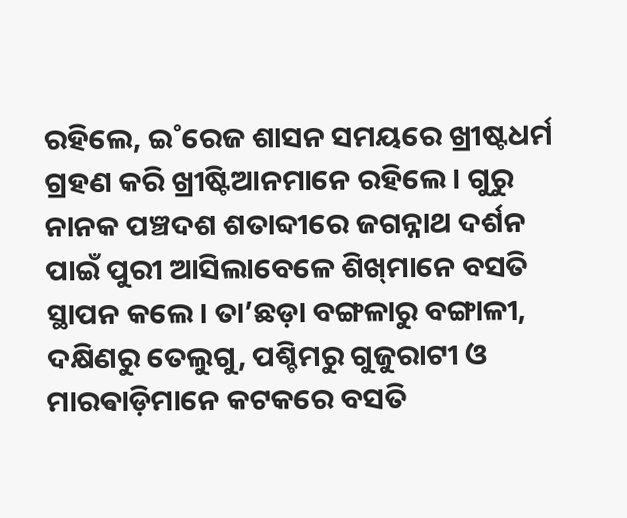ରହିଲେ, ଇ˚ରେଜ ଶାସନ ସମୟରେ ଖ୍ରୀଷ୍ଟଧର୍ମ ଗ୍ରହଣ କରି ଖ୍ରୀଷ୍ଟିଆନମାନେ ରହିଲେ। ଗୁରୁ ନାନକ ପଞ୍ଚଦଶ ଶତାବ୍ଦୀରେ ଜଗନ୍ନାଥ ଦର୍ଶନ ପାଇଁ ପୁରୀ ଆସିଲାବେଳେ ଶିଖ୍‌ମାନେ ବସତି ସ୍ଥାପନ କଲେ। ତା’ଛଡ଼ା ବଙ୍ଗଳାରୁ ବଙ୍ଗାଳୀ, ଦକ୍ଷିଣରୁ ତେଲୁଗୁ, ପଶ୍ଚିମରୁ ଗୁଜୁରାଟୀ ଓ ମାରଵାଡ଼ିମାନେ କଟକରେ ବସତି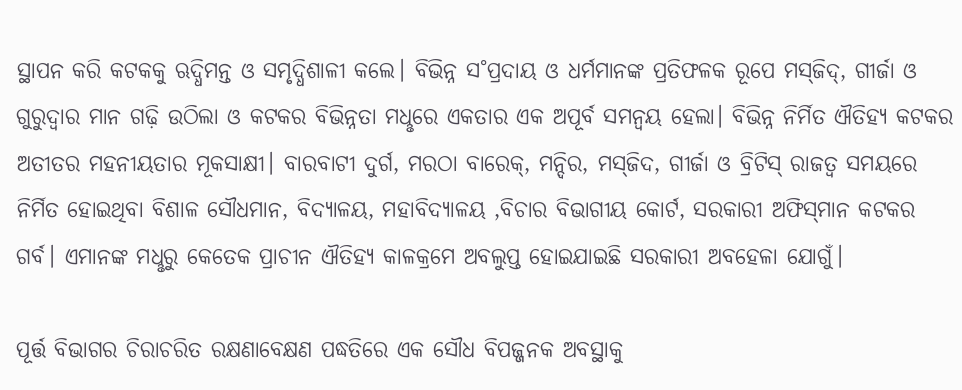ସ୍ଥାପନ କରି କଟକକୁ ଋଦ୍ଧିମନ୍ତ ଓ ସମୃଦ୍ଧିଶାଳୀ କଲେ। ବିଭିନ୍ନ ସ˚ପ୍ରଦାୟ ଓ ଧର୍ମମାନଙ୍କ ପ୍ରତିଫଳକ ରୂପେ ମସ୍‌ଜିଦ୍‌, ଗୀର୍ଜା ଓ ଗୁରୁଦ୍ବାର ମାନ ଗଢ଼ି ଉଠିଲା ଓ କଟକର ବିଭିନ୍ନତା ମଧୢରେ ଏକତାର ଏକ ଅପୂର୍ବ ସମନ୍ବୟ ହେଲା। ବିଭିନ୍ନ ନିର୍ମିତ ଐତିହ୍ୟ କଟକର ଅତୀତର ମହନୀୟତାର ମୂକସାକ୍ଷୀ। ବାରବାଟୀ ଦୁର୍ଗ, ମରଠା ବାରେକ୍‌, ମନ୍ଦିର, ମସ୍‌ଜିଦ, ଗୀର୍ଜା ଓ ବ୍ରିଟିସ୍‌ ରାଜତ୍ବ ସମୟରେ ନିର୍ମିତ ହୋଇଥିବା ବିଶାଳ ସୌଧମାନ, ବିଦ୍ୟାଳୟ, ମହାବିଦ୍ୟାଳୟ ,ବିଚାର ବିଭାଗୀୟ କୋର୍ଟ, ସରକାରୀ ଅଫିସ୍‌ମାନ କଟକର ଗର୍ବ। ଏମାନଙ୍କ ମଧୢରୁ କେତେକ ପ୍ରାଚୀନ ଐତିହ୍ୟ କାଳକ୍ରମେ ଅବଲୁପ୍ତ ହୋଇଯାଇଛି ସରକାରୀ ଅବହେଳା ଯୋଗୁଁ।

ପୂର୍ତ୍ତ ବିଭାଗର ଚିରାଚରିତ ରକ୍ଷଣାବେକ୍ଷଣ ପଦ୍ଧତିରେ ଏକ ସୌଧ ବିପଜ୍ଜନକ ଅବସ୍ଥାକୁ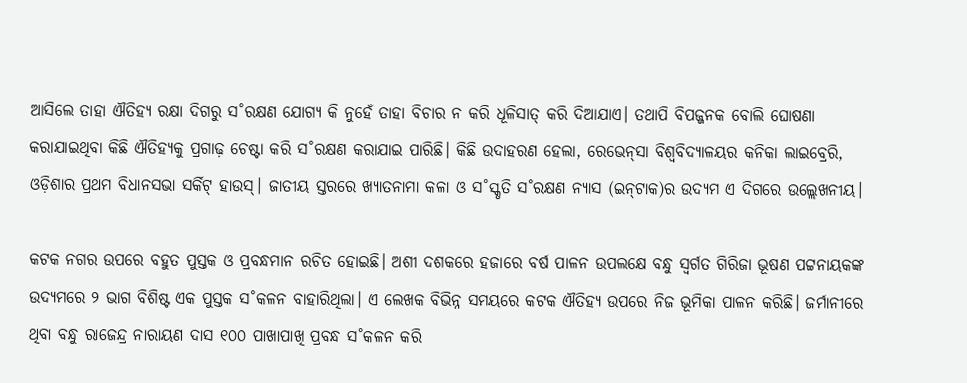ଆସିଲେ ତାହା ଐତିହ୍ୟ ରକ୍ଷା ଦିଗରୁ ସ˚ରକ୍ଷଣ ଯୋଗ୍ୟ କି ନୁହେଁ ତାହା ବିଚାର ନ କରି ଧୂଳିସାତ୍‌ କରି ଦିଆଯାଏ। ତଥାପି ବିପଜ୍ଜନକ ବୋଲି ଘୋଷଣା କରାଯାଇଥିବା କିଛି ଐତିହ୍ୟକୁ ପ୍ରଗାଢ଼ ଚେଷ୍ଟା କରି ସ˚ରକ୍ଷଣ କରାଯାଇ ପାରିଛି। କିଛି ଉଦାହରଣ ହେଲା, ରେଭେନ୍‌ସା ବିଶ୍ବବିଦ୍ୟାଳୟର କନିକା ଲାଇବ୍ରେରି, ଓଡ଼ିଶାର ପ୍ରଥମ ବିଧାନସଭା ସର୍କିଟ୍‌ ହାଉସ୍‌। ଜାତୀୟ ସ୍ତରରେ ଖ୍ୟାତନାମା କଳା ଓ ସ˚ସ୍କୃତି ସ˚ରକ୍ଷଣ ନ୍ୟାସ (ଇନ୍‌ଟାକ)ର ଉଦ୍ୟମ ଏ ଦିଗରେ ଉଲ୍ଲେଖନୀୟ।

କଟକ ନଗର ଉପରେ ବହୁତ ପୁସ୍ତକ ଓ ପ୍ରବନ୍ଧମାନ ରଚିତ ହୋଇଛି। ଅଶୀ ଦଶକରେ ହଜାରେ ବର୍ଷ ପାଳନ ଉପଲକ୍ଷେ ବନ୍ଧୁ ସ୍ବର୍ଗତ ଗିରିଜା ଭୂଷଣ ପଟ୍ଟନାୟକଙ୍କ ଉଦ୍ୟମରେ ୨ ଭାଗ ବିଶିଷ୍ଟ ଏକ ପୁସ୍ତକ ସ˚କଳନ ବାହାରିଥିଲା। ଏ ଲେଖକ ବିଭିନ୍ନ ସମୟରେ କଟକ ଐତିହ୍ୟ ଉପରେ ନିଜ ଭୂମିକା ପାଳନ କରିଛି। ଜର୍ମାନୀରେ ଥିବା ବନ୍ଧୁ ରାଜେନ୍ଦ୍ର ନାରାୟଣ ଦାସ ୧୦୦ ପାଖାପାଖି ପ୍ରବନ୍ଧ ସ˚କଳନ କରି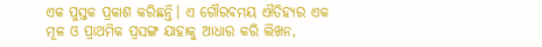ଏକ ପୁସ୍ତକ ପ୍ରକାଶ କରିଛନ୍ତି। ଏ ଗୌରବମୟ ଐତିହ୍ୟର ଏକ ମୂଳ ଓ ପ୍ରାଥମିକ ପ୍ରସଙ୍ଗ ଯାହାକୁ ଆଧାର କରି ଲିଖନ,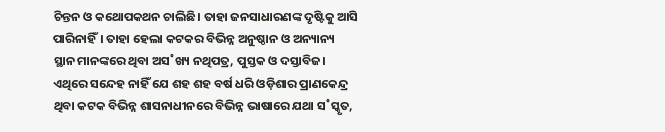ଚିନ୍ତନ ଓ କଥୋପକଥନ ଚାଲିଛି। ତାହା ଜନସାଧାରଣଙ୍କ ଦୃଷ୍ଟିକୁ ଆସି ପାରିନାହିଁ। ତାହା ହେଲା କଟକର ବିଭିନ୍ନ ଅନୁଷ୍ଠାନ ଓ ଅନ୍ୟାନ୍ୟ ସ୍ଥାନ ମାନଙ୍କରେ ଥିବା ଅସ˚ଖ୍ୟ ନଥିପତ୍ର, ପୁସ୍ତକ ଓ ଦସ୍ତାବିଜ। ଏଥିରେ ସନ୍ଦେହ ନାହିଁ ଯେ ଶହ ଶହ ବର୍ଷ ଧରି ଓଡ଼ିଶାର ପ୍ରାଣକେନ୍ଦ୍ର ଥିବା କଟକ ବିଭିନ୍ନ ଶାସନାଧୀନରେ ବିଭିନ୍ନ ଭାଷାରେ ଯଥା ସ˚ସ୍କୃତ,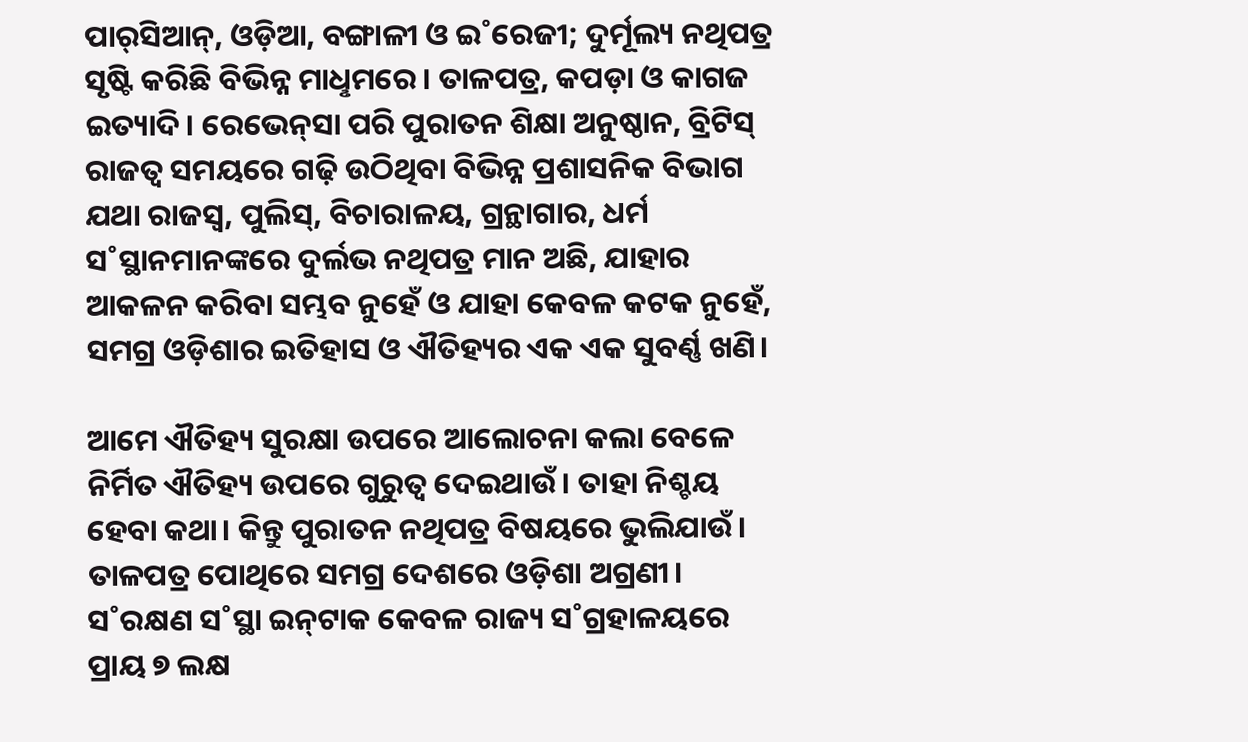ପାର୍‌ସିଆନ୍‌, ଓଡ଼ିଆ, ବଙ୍ଗାଳୀ ଓ ଇ˚ରେଜୀ; ଦୁର୍ମୂଲ୍ୟ ନଥିପତ୍ର ସୃଷ୍ଟି କରିଛି ବିଭିନ୍ନ ମାଧୢମରେ। ତାଳପତ୍ର, କପଡ଼ା ଓ କାଗଜ ଇତ୍ୟାଦି। ରେଭେନ୍‌ସା ପରି ପୁରାତନ ଶିକ୍ଷା ଅନୁଷ୍ଠାନ, ବ୍ରିଟିସ୍‌ ରାଜତ୍ବ ସମୟରେ ଗଢ଼ି ଉଠିଥିବା ବିଭିନ୍ନ ପ୍ରଶାସନିକ ବିଭାଗ ଯଥା ରାଜସ୍ବ, ପୁଲିସ୍‌, ବିଚାରାଳୟ, ଗ୍ରନ୍ଥାଗାର, ଧର୍ମ ସ˚ସ୍ଥାନମାନଙ୍କରେ ଦୁର୍ଲଭ ନଥିପତ୍ର ମାନ ଅଛି, ଯାହାର ଆକଳନ କରିବା ସମ୍ଭବ ନୁହେଁ ଓ ଯାହା କେବଳ କଟକ ନୁହେଁ, ସମଗ୍ର ଓଡ଼ିଶାର ଇତିହାସ ଓ ଐତିହ୍ୟର ଏକ ଏକ ସୁବର୍ଣ୍ଣ ଖଣି।

ଆମେ ଐତିହ୍ୟ ସୁରକ୍ଷା ଉପରେ ଆଲୋଚନା କଲା ବେଳେ ନିର୍ମିତ ଐତିହ୍ୟ ଉପରେ ଗୁରୁତ୍ବ ଦେଇଥାଉଁ। ତାହା ନିଶ୍ଚୟ ହେବା କଥା। କିନ୍ତୁ ପୁରାତନ ନଥିପତ୍ର ବିଷୟରେ ଭୁଲିଯାଉଁ। ତାଳପତ୍ର ପୋଥିରେ ସମଗ୍ର ଦେଶରେ ଓଡ଼ିଶା ଅଗ୍ରଣୀ। ସ˚ରକ୍ଷଣ ସ˚ସ୍ଥା ଇନ୍‌ଟାକ କେବଳ ରାଜ୍ୟ ସ˚ଗ୍ରହାଳୟରେ ପ୍ରାୟ ୭ ଲକ୍ଷ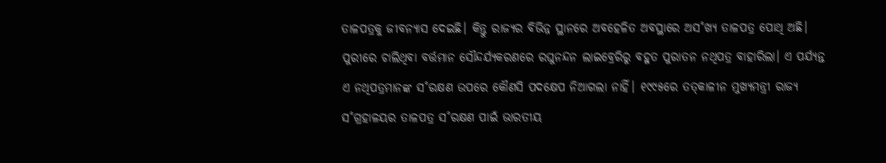ତାଳପତ୍ରକୁ ଜୀବନ୍ୟାସ ଦେଇଛି। କିନ୍ତୁ ରାଜ୍ୟର ବିଭିନ୍ନ ସ୍ଥାନରେ ଅବହେଳିତ ଅବସ୍ଥାରେ ଅସ˚ଖ୍ୟ ତାଳପତ୍ର ପୋଥି ଅଛି। ପୁରୀରେ ଚାଲିଥିବା ବର୍ତ୍ତମାନ ସୌନ୍ଦର୍ଯ୍ୟକରଣରେ ରଘୁନନ୍ଦନ ଲାଇବ୍ରେରିରୁ ବହୁତ ପୁରାତନ ନଥିପତ୍ର ବାହାରିଲା। ଏ ପର୍ଯ୍ୟନ୍ତ ଏ ନଥିପତ୍ରମାନଙ୍କ ସ˚ରକ୍ଷଣ ଉପରେ କୌଣସି ପଦକ୍ଷେପ ନିଆଗଲା ନାହିଁ। ୧୯୯୫ରେ ତତ୍‌କାଳୀନ ମୁଖ୍ୟମନ୍ତ୍ରୀ ରାଜ୍ୟ ସ˚ଗ୍ରହାଳୟର ତାଳପତ୍ର ସ˚ରକ୍ଷଣ ପାଇଁ ଭାରତୀୟ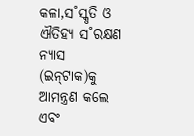କଳା,ସ˚ସ୍କୃତି ଓ ଐତିହ୍ୟ ସ˚ରକ୍ଷଣ ନ୍ୟାସ (ଇନ୍‌ଟାକ)କୁ ଆମନ୍ତ୍ରଣ କଲେ ଏବଂ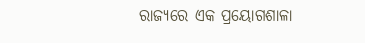ରାଜ୍ୟରେ ଏକ ପ୍ରୟୋଗଶାଳା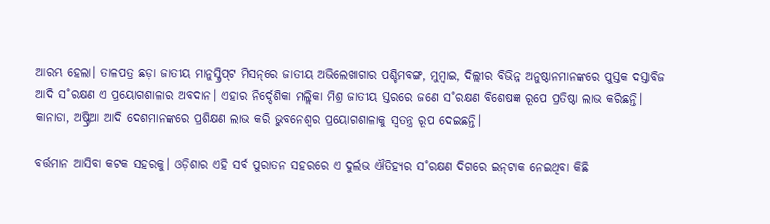ଆରମ୍ଭ ହେଲା। ତାଳପତ୍ର ଛଡ଼ା ଜାତୀୟ ମାନୁସ୍କ୍ରିପ୍‌ଟ ମିସନ୍‌ରେ ଜାତୀୟ ଅଭିଲେଖାଗାର ପଶ୍ଚିମବଙ୍ଗ, ମୁମ୍ବାଇ, ଦିଲ୍ଲୀର ବିଭିନ୍ନ ଅନୁଷ୍ଠାନମାନଙ୍କରେ ପୁସ୍ତକ ଦସ୍ତାବିଜ ଆଦି ସ˚ରକ୍ଷଣ ଏ ପ୍ରୟୋଗଶାଳାର ଅବଦାନ। ଏହାର ନିର୍ଦ୍ଦେଶିକା ମଲ୍ଲିକା ମିଶ୍ର ଜାତୀୟ ସ୍ତରରେ ଜଣେ ସ˚ରକ୍ଷଣ ବିଶେଷଜ୍ଞ ରୂପେ ପ୍ରତିଷ୍ଠା ଲାଭ କରିଛନ୍ତି। କାନାଡା, ଅଷ୍ଟ୍ରିଆ ଆଦି ଦେଶମାନଙ୍କରେ ପ୍ରଶିକ୍ଷଣ ଲାଭ କରି ଭୁବନେଶ୍ବର ପ୍ରୟୋଗଶାଳାକୁ ସ୍ବତନ୍ତ୍ର ରୂପ ଦେଇଛନ୍ତି।

ବର୍ତ୍ତମାନ ଆସିବା କଟକ ସହରକୁ। ଓଡ଼ିଶାର ଏହି ସର୍ବ ପୁରାତନ ସହରରେ ଏ ଦୁର୍ଲଭ ଐତିହ୍ୟର ସ˚ରକ୍ଷଣ ଦିଗରେ ଇନ୍‌ଟାକ ନେଇଥିବା କିଛି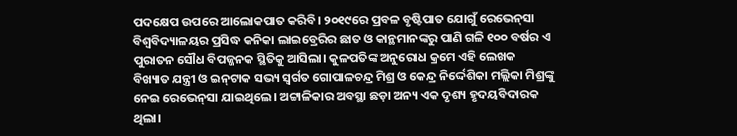ପଦକ୍ଷେପ ଉପରେ ଆଲୋକପାତ କରିବି। ୨୦୧୯ରେ ପ୍ରବଳ ବୃଷ୍ଟିପାତ ଯୋଗୁଁ ରେଭେନ୍‌ସା ବିଶ୍ବବିଦ୍ୟାଳୟର ପ୍ରସିଦ୍ଧ କନିକା ଲାଇବ୍ରେରିର ଛାତ ଓ କାନ୍ଥମାନଙ୍କରୁ ପାଣି ଗଳି ୧୦୦ ବର୍ଷର ଏ ପୁରାତନ ସୌଧ ବିପଜ୍ଜନକ ସ୍ଥିତିକୁ ଆସିଲା। କୁଳପତିଙ୍କ ଅନୁରୋଧ କ୍ରମେ ଏହି ଲେଖକ ବିଖ୍ୟାତ ଯନ୍ତ୍ରୀ ଓ ଇନ୍‌ଟାକ ସଭ୍ୟ ସ୍ବର୍ଗତ ଗୋପାଳଚନ୍ଦ୍ର ମିଶ୍ର ଓ କେନ୍ଦ୍ର ନିର୍ଦ୍ଦେଶିକା ମଲ୍ଲିକା ମିଶ୍ରଙ୍କୁ ନେଇ ରେଭେନ୍‌ସା ଯାଇଥିଲେ। ଅଟ୍ଟାଳିକାର ଅବସ୍ଥା ଛଡ଼ା ଅନ୍ୟ ଏକ ଦୃଶ୍ୟ ହୃଦୟବିଦାରକ ଥିଲା।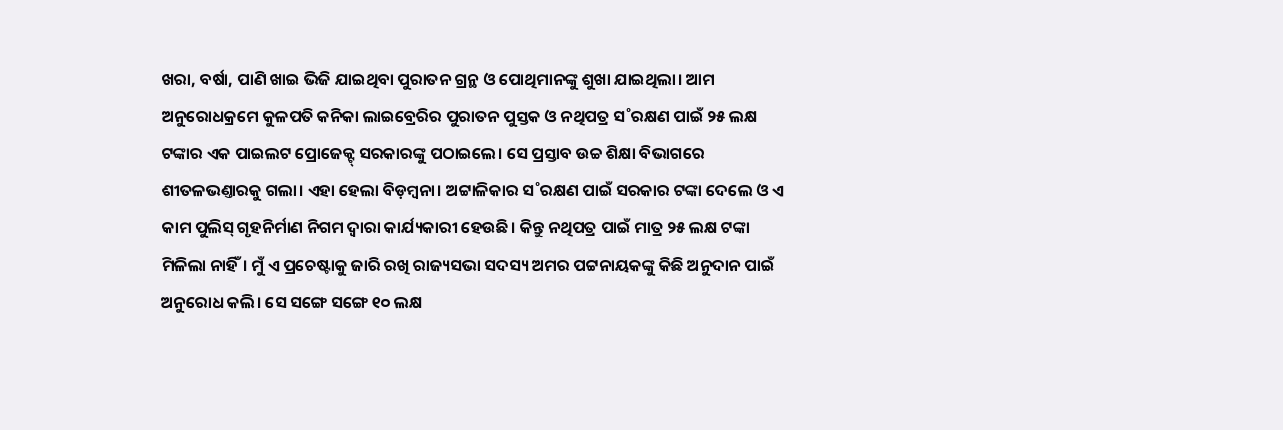ଖରା, ବର୍ଷା, ପାଣି ଖାଇ ଭିଜି ଯାଇଥିବା ପୁରାତନ ଗ୍ରନ୍ଥ ଓ ପୋଥିମାନଙ୍କୁ ଶୁଖା ଯାଇଥିଲା। ଆମ ଅନୁରୋଧକ୍ରମେ କୁଳପତି କନିକା ଲାଇବ୍ରେରିର ପୁରାତନ ପୁସ୍ତକ ଓ ନଥିପତ୍ର ସ˚ରକ୍ଷଣ ପାଇଁ ୨୫ ଲକ୍ଷ ଟଙ୍କାର ଏକ ପାଇଲଟ ପ୍ରୋଜେକ୍ଟ୍‌ ସରକାରଙ୍କୁ ପଠାଇଲେ। ସେ ପ୍ରସ୍ତାବ ଉଚ୍ଚ ଶିକ୍ଷା ବିଭାଗରେ ଶୀତଳଭଣ୍ତାରକୁ ଗଲା। ଏହା ହେଲା ବିଡ଼ମ୍ବନା। ଅଟ୍ଟାଳିକାର ସ˚ରକ୍ଷଣ ପାଇଁ ସରକାର ଟଙ୍କା ଦେଲେ ଓ ଏ କାମ ପୁଲିସ୍‌ ଗୃହନିର୍ମାଣ ନିଗମ ଦ୍ବାରା କାର୍ଯ୍ୟକାରୀ ହେଉଛି। କିନ୍ତୁ ନଥିପତ୍ର ପାଇଁ ମାତ୍ର ୨୫ ଲକ୍ଷ ଟଙ୍କା ମିଳିଲା ନାହିଁ। ମୁଁ ଏ ପ୍ରଚେଷ୍ଟାକୁ ଜାରି ରଖି ରାଜ୍ୟସଭା ସଦସ୍ୟ ଅମର ପଟ୍ଟନାୟକଙ୍କୁ କିଛି ଅନୁଦାନ ପାଇଁ ଅନୁରୋଧ କଲି। ସେ ସଙ୍ଗେ ସଙ୍ଗେ ୧୦ ଲକ୍ଷ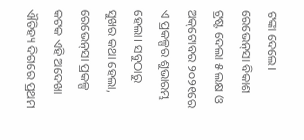ଟଙ୍କା ଦେଲେ। ରେଭେନ୍‌ସା ବିକାଶ ଟ୍ରଷ୍ଟ ଦେଲା ୫ ଲକ୍ଷ ଓ ଅକ୍‌ଟୋବର ୨୦୨୧ରେ ଏ ପ୍ରକଳ୍ପର ଶୁଭାରମ୍ଭ ହେଲା। ସବୁଠାରୁ ସୁଖର କଥା ହେଲା, ରେଭେନ୍‌ସା ପ୍ରକଳ୍ପ କଟକ ଏହି ଅଦେଖା ଐତିହ୍ୟ ଦିଗରେ ପ୍ରଥମ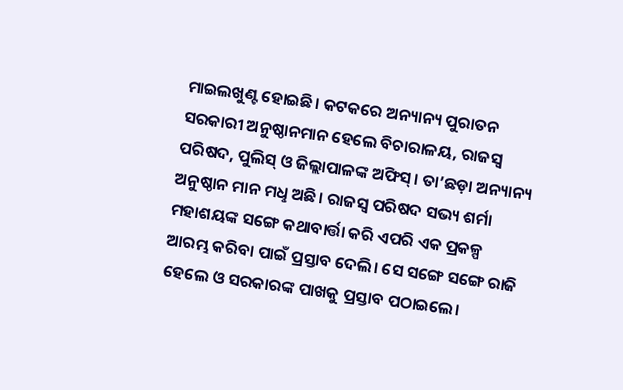ମାଇଲଖୁଣ୍ଟ ହୋଇଛି। କଟକରେ ଅନ୍ୟାନ୍ୟ ପୁରାତନ ସରକାରୀ ଅନୁଷ୍ଠାନମାନ ହେଲେ ବିଚାରାଳୟ, ରାଜସ୍ବ ପରିଷଦ, ପୁଲିସ୍‌ ଓ ଜିଲ୍ଲାପାଳଙ୍କ ଅଫିସ୍‌। ତା’ଛଡ଼ା ଅନ୍ୟାନ୍ୟ ଅନୁଷ୍ଠାନ ମାନ ମଧୢ ଅଛି। ରାଜସ୍ବ ପରିଷଦ ସଭ୍ୟ ଶର୍ମା ମହାଶୟଙ୍କ ସଙ୍ଗେ କଥାବାର୍ତ୍ତା କରି ଏପରି ଏକ ପ୍ରକଳ୍ପ ଆରମ୍ଭ କରିବା ପାଇଁ ପ୍ରସ୍ତାବ ଦେଲି। ସେ ସଙ୍ଗେ ସଙ୍ଗେ ରାଜି ହେଲେ ଓ ସରକାରଙ୍କ ପାଖକୁ ପ୍ରସ୍ତାବ ପଠାଇଲେ।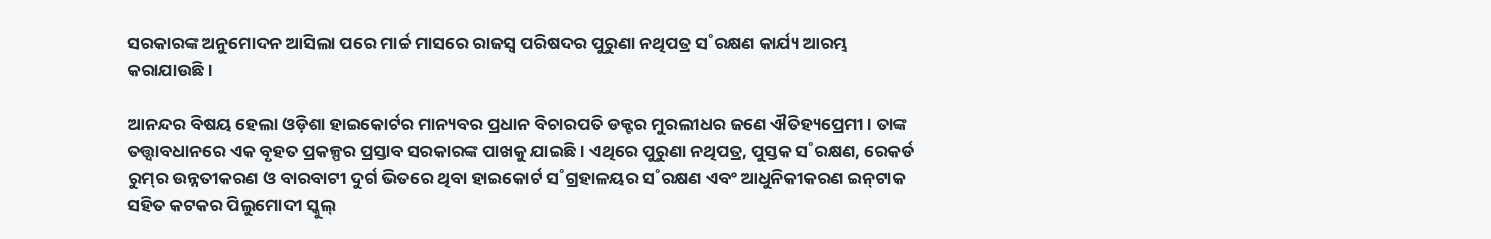ସରକାରଙ୍କ ଅନୁମୋଦନ ଆସିଲା ପରେ ମାର୍ଚ୍ଚ ମାସରେ ରାଜସ୍ବ ପରିଷଦର ପୁରୁଣା ନଥିପତ୍ର ସ˚ରକ୍ଷଣ କାର୍ଯ୍ୟ ଆରମ୍ଭ କରାଯାଉଛି।

ଆନନ୍ଦର ବିଷୟ ହେଲା ଓଡ଼ିଶା ହାଇକୋର୍ଟର ମାନ୍ୟବର ପ୍ରଧାନ ବିଚାରପତି ଡକ୍ଟର ମୁରଲୀଧର ଜଣେ ଐତିହ୍ୟପ୍ରେମୀ। ତାଙ୍କ ତତ୍ତ୍ବାବଧାନରେ ଏକ ବୃହତ ପ୍ରକଳ୍ପର ପ୍ରସ୍ତାବ ସରକାରଙ୍କ ପାଖକୁ ଯାଇଛି। ଏଥିରେ ପୁରୁଣା ନଥିପତ୍ର, ପୁସ୍ତକ ସ˚ରକ୍ଷଣ, ରେକର୍ଡ ରୁମ୍‌ର ଉନ୍ନତୀକରଣ ଓ ବାରବାଟୀ ଦୁର୍ଗ ଭିତରେ ଥିବା ହାଇକୋର୍ଟ ସ˚ଗ୍ରହାଳୟର ସ˚ରକ୍ଷଣ ଏବଂ ଆଧୁନିକୀକରଣ ଇନ୍‌ଟାକ ସହିତ କଟକର ପିଲୁମୋଦୀ ସ୍କୁଲ୍‌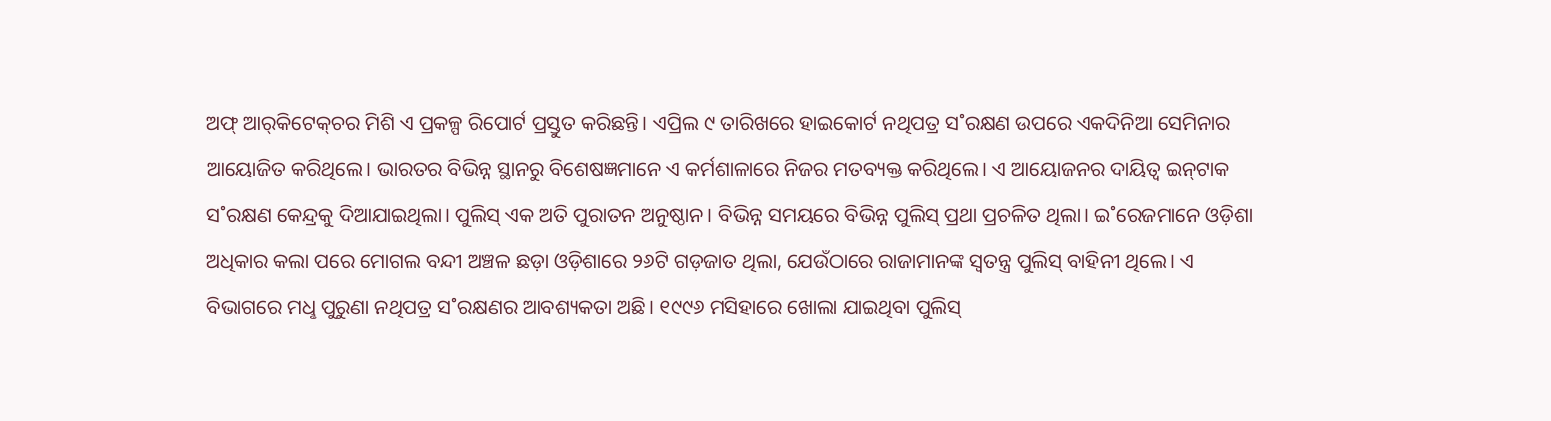ଅଫ୍‌ ଆର୍‌କିଟେକ୍‌ଚର ମିଶି ଏ ପ୍ରକଳ୍ପ ରିପୋର୍ଟ ପ୍ରସ୍ତୁତ କରିଛନ୍ତି। ଏପ୍ରିଲ ୯ ତାରିଖରେ ହାଇକୋର୍ଟ ନଥିପତ୍ର ସ˚ରକ୍ଷଣ ଉପରେ ଏକଦିନିଆ ସେମିନାର ଆୟୋଜିତ କରିଥିଲେ। ଭାରତର ବିଭିନ୍ନ ସ୍ଥାନରୁ ବିଶେଷଜ୍ଞମାନେ ଏ କର୍ମଶାଳାରେ ନିଜର ମତବ୍ୟକ୍ତ କରିଥିଲେ। ଏ ଆୟୋଜନର ଦାୟିତ୍ବ ଇନ୍‌ଟାକ ସ˚ରକ୍ଷଣ କେନ୍ଦ୍ରକୁ ଦିଆଯାଇଥିଲା। ପୁଲିସ୍‌ ଏକ ଅତି ପୁରାତନ ଅନୁଷ୍ଠାନ। ବିଭିନ୍ନ ସମୟରେ ବିଭିନ୍ନ ପୁଲିସ୍‌ ପ୍ରଥା ପ୍ରଚଳିତ ଥିଲା। ଇ˚ରେଜମାନେ ଓଡ଼ିଶା ଅଧିକାର କଲା ପରେ ମୋଗଲ ବନ୍ଦୀ ଅଞ୍ଚଳ ଛଡ଼ା ଓଡ଼ିଶାରେ ୨୬ଟି ଗଡ଼ଜାତ ଥିଲା, ଯେଉଁଠାରେ ରାଜାମାନଙ୍କ ସ୍ବତନ୍ତ୍ର ପୁଲିସ୍‌ ବାହିନୀ ଥିଲେ। ଏ ବିଭାଗରେ ମଧୢ ପୁରୁଣା ନଥିପତ୍ର ସ˚ରକ୍ଷଣର ଆବଶ୍ୟକତା ଅଛି। ୧୯୯୬ ମସିହାରେ ଖୋଲା ଯାଇଥିବା ପୁଲିସ୍‌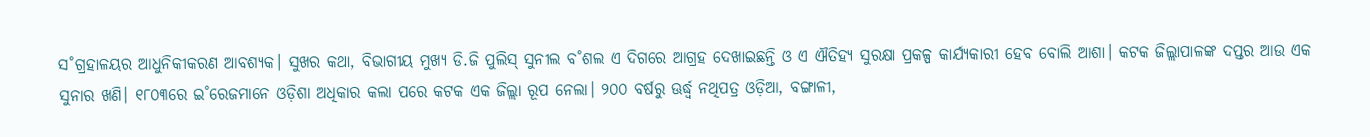ସ˚ଗ୍ରହାଳୟର ଆଧୁନିକୀକରଣ ଆବଶ୍ୟକ। ସୁଖର କଥା, ବିଭାଗୀୟ ମୁଖ୍ୟ ଡି.ଜି ପୁଲିସ୍‌ ସୁନୀଲ ବ˚ଶଲ ଏ ଦିଗରେ ଆଗ୍ରହ ଦେଖାଇଛନ୍ତି ଓ ଏ ଐତିହ୍ୟ ସୁରକ୍ଷା ପ୍ରକଳ୍ପ କାର୍ଯ୍ୟକାରୀ ହେବ ବୋଲି ଆଶା। କଟକ ଜିଲ୍ଲାପାଳଙ୍କ ଦପ୍ତର ଆଉ ଏକ ସୁନାର ଖଣି। ୧୮୦୩ରେ ଇ˚ରେଜମାନେ ଓଡ଼ିଶା ଅଧିକାର କଲା ପରେ କଟକ ଏକ ଜିଲ୍ଲା ରୂପ ନେଲା। ୨୦୦ ବର୍ଷରୁ ଊର୍ଦ୍ଧ୍ବ ନଥିପତ୍ର ଓଡ଼ିଆ, ବଙ୍ଗାଳୀ,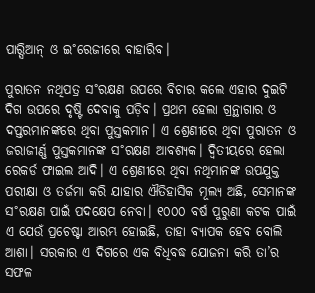ପାର‌୍ସିଆନ୍‌ ଓ ଇ˚ରେଜୀରେ ବାହାରିବ।

ପୁରାତନ ନଥିପତ୍ର ସ˚ରକ୍ଷଣ ଉପରେ ବିଚାର କଲେ ଏହାର ଦୁଇଟି ଦିଗ ଉପରେ ଦୃଷ୍ଟି ଦେବାକୁ ପଡ଼ିବ। ପ୍ରଥମ ହେଲା ଗ୍ରନ୍ଥାଗାର ଓ ଦପ୍ତରମାନଙ୍କରେ ଥିବା ପୁସ୍ତକମାନ। ଏ ଶ୍ରେଣୀରେ ଥିବା ପୁରାତନ ଓ ଜରାଜୀର୍ଣ୍ଣ ପୁସ୍ତକମାନଙ୍କ ସ˚ରକ୍ଷଣ ଆବଶ୍ୟକ। ଦ୍ବିତୀୟରେ ହେଲା ରେକର୍ଡ ଫାଇଲ ଆଦି। ଏ ଶ୍ରେଣୀରେ ଥିବା ନଥିମାନଙ୍କ ଉପଯୁକ୍ତ ପରୀକ୍ଷା ଓ ତର୍ଜମା କରି ଯାହାର ଐତିହାସିକ ମୂଲ୍ୟ ଅଛି, ସେମାନଙ୍କ ସ˚ରକ୍ଷଣ ପାଇଁ ପଦକ୍ଷେପ ନେବା। ୧୦୦୦ ବର୍ଷ ପୁରୁଣା କଟକ ପାଇଁ ଏ ଯେଉଁ ପ୍ରଚେଷ୍ଟା ଆରମ୍ଭ ହୋଇଛି, ତାହା ବ୍ୟାପକ ହେବ ବୋଲି ଆଶା। ସରକାର ଏ ଦିଗରେ ଏକ ବିଧିବଦ୍ଧ ଯୋଜନା କରି ତା’ର ସଫଳ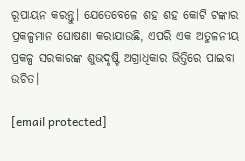ରୂପାୟନ କରନ୍ତୁ। ଯେତେବେଳେ ଶହ ଶହ କୋଟି ଟଙ୍କାର ପ୍ରକଳ୍ପମାନ ଘୋଷଣା କରାଯାଉଛି, ଏପରି ଏକ ଅତୁଳନୀୟ ପ୍ରକଳ୍ପ ସରକାରଙ୍କ ଶୁଭଦୃଷ୍ଟି ଅଗ୍ରାଧିକାର ଭିତ୍ତିରେ ପାଇବା ଉଚିତ।

[email protected]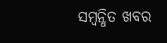ସମ୍ବନ୍ଧିତ ଖବର